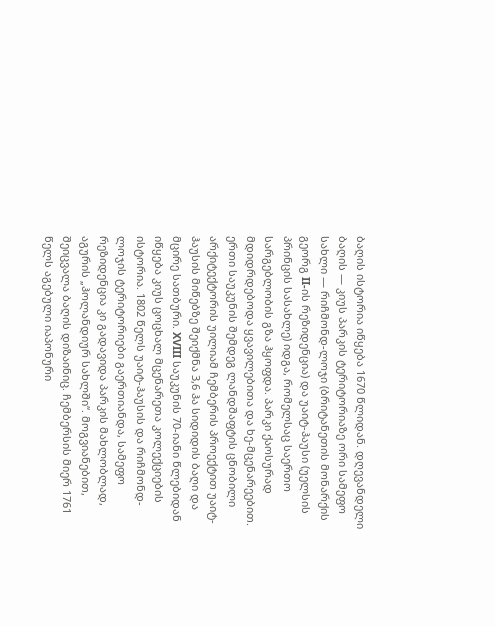ბაღის ისტორია იწყება 1670 წლიდან. დღევანდელი ბაღის — კიუს პარკის ტერიტორიაზე ორი სამეფო სახლი — რიჩმონდ-ლოჯი (ბრიტანეთის მონარქის გეორგ II-ის რეზიდენცია) და უაიტ-ჰაუსი (უელსის პრინცის სასახლე) იდგა, რომელსაც საერთო სარგებლობის გზა ჰყოფდა. პარკი ქაოსურად მდიდრდებოდა ყვავილებითა და ხე-მცენარეებით. ერთი საუკუნის შემდეგ ლანდშაფტის ცნობილი არქიტექტორის უილიამ ჩემბერის პროექტით უაიტ-ჰაუსის მიწებზე შეიქმნა 3,6 ჰა სიდიდის ბაღი და მცირე სათბური. XVIII საუკუნის 70-იანი წლებიდან იწყება კიუს ცოცხალ მცენარეთა კოლექციების ისტორია. 1802 წელს უაიტ-ჰაუსის და რიჩმონდ-ლოჯის ტერიტორიები გაერთიანდა, სამეფო რეზიდენცია კი გადავიდა პარკის მახლობლად, აგურის „ჰოლანდიურ სახლში“. მოგვიანებით, შეიცვალა ბაღის დიზაინიც. ჩემბერსის მიერ 1761 წელს აგებული იაპონური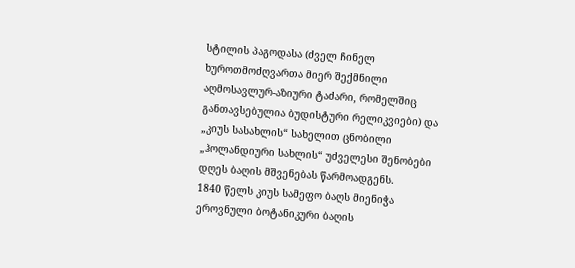სტილის პაგოდასა (ძველ ჩინელ ხუროთმოძღვართა მიერ შექმნილი აღმოსავლურ-აზიური ტაძარი, რომელშიც განთავსებულია ბუდისტური რელიკვიები) და „კიუს სასახლის“ სახელით ცნობილი „ჰოლანდიური სახლის“ უძველესი შენობები დღეს ბაღის მშვენებას წარმოადგენს.
1840 წელს კიუს სამეფო ბაღს მიენიჭა ეროვნული ბოტანიკური ბაღის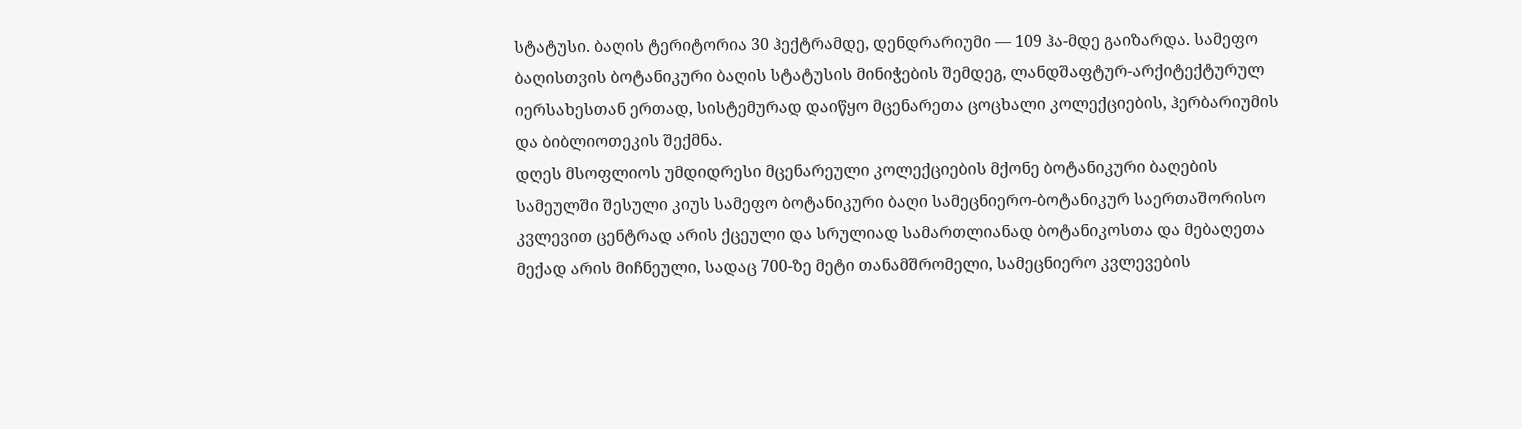სტატუსი. ბაღის ტერიტორია 30 ჰექტრამდე, დენდრარიუმი — 109 ჰა-მდე გაიზარდა. სამეფო ბაღისთვის ბოტანიკური ბაღის სტატუსის მინიჭების შემდეგ, ლანდშაფტურ-არქიტექტურულ იერსახესთან ერთად, სისტემურად დაიწყო მცენარეთა ცოცხალი კოლექციების, ჰერბარიუმის და ბიბლიოთეკის შექმნა.
დღეს მსოფლიოს უმდიდრესი მცენარეული კოლექციების მქონე ბოტანიკური ბაღების სამეულში შესული კიუს სამეფო ბოტანიკური ბაღი სამეცნიერო-ბოტანიკურ საერთაშორისო კვლევით ცენტრად არის ქცეული და სრულიად სამართლიანად ბოტანიკოსთა და მებაღეთა მექად არის მიჩნეული, სადაც 700-ზე მეტი თანამშრომელი, სამეცნიერო კვლევების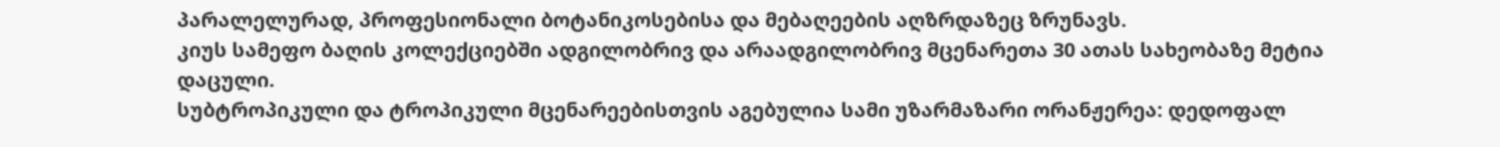პარალელურად, პროფესიონალი ბოტანიკოსებისა და მებაღეების აღზრდაზეც ზრუნავს.
კიუს სამეფო ბაღის კოლექციებში ადგილობრივ და არაადგილობრივ მცენარეთა 30 ათას სახეობაზე მეტია დაცული.
სუბტროპიკული და ტროპიკული მცენარეებისთვის აგებულია სამი უზარმაზარი ორანჟერეა: დედოფალ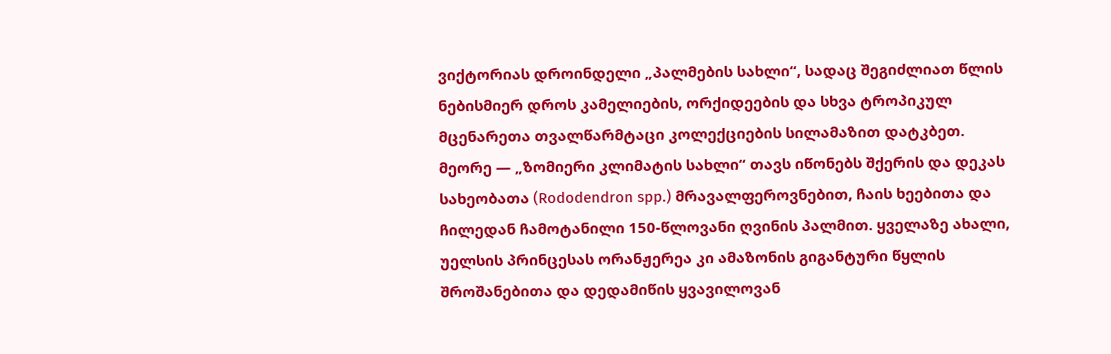ვიქტორიას დროინდელი „პალმების სახლი“, სადაც შეგიძლიათ წლის ნებისმიერ დროს კამელიების, ორქიდეების და სხვა ტროპიკულ მცენარეთა თვალწარმტაცი კოლექციების სილამაზით დატკბეთ.
მეორე — „ზომიერი კლიმატის სახლი“ თავს იწონებს შქერის და დეკას სახეობათა (Rododendron spp.) მრავალფეროვნებით, ჩაის ხეებითა და ჩილედან ჩამოტანილი 150-წლოვანი ღვინის პალმით. ყველაზე ახალი, უელსის პრინცესას ორანჟერეა კი ამაზონის გიგანტური წყლის შროშანებითა და დედამიწის ყვავილოვან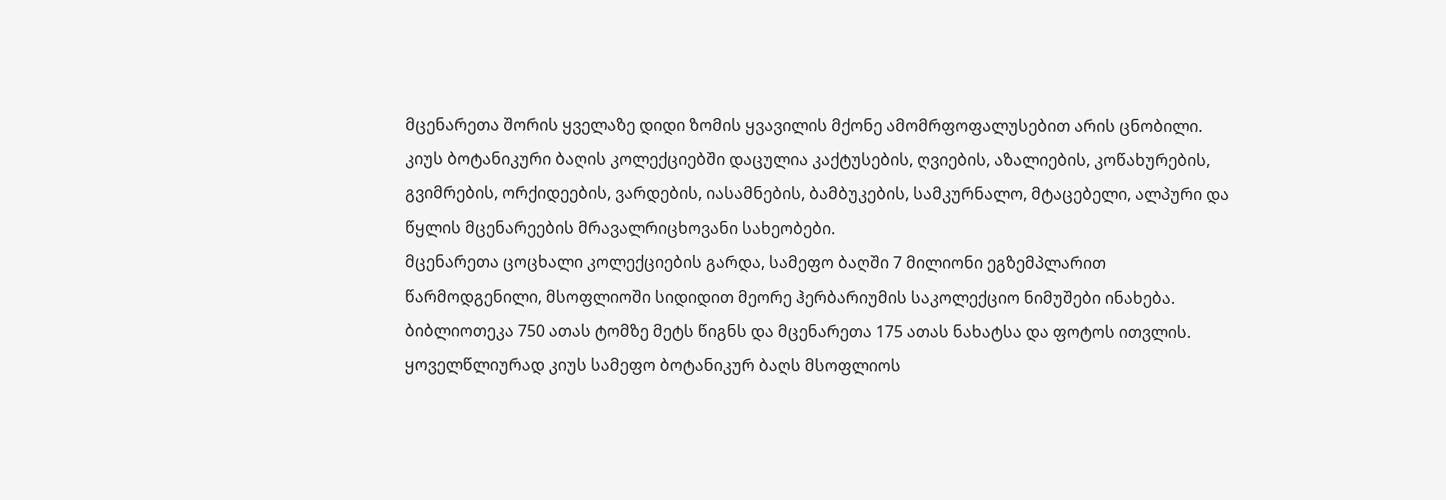მცენარეთა შორის ყველაზე დიდი ზომის ყვავილის მქონე ამომრფოფალუსებით არის ცნობილი.
კიუს ბოტანიკური ბაღის კოლექციებში დაცულია კაქტუსების, ღვიების, აზალიების, კოწახურების, გვიმრების, ორქიდეების, ვარდების, იასამნების, ბამბუკების, სამკურნალო, მტაცებელი, ალპური და წყლის მცენარეების მრავალრიცხოვანი სახეობები.
მცენარეთა ცოცხალი კოლექციების გარდა, სამეფო ბაღში 7 მილიონი ეგზემპლარით წარმოდგენილი, მსოფლიოში სიდიდით მეორე ჰერბარიუმის საკოლექციო ნიმუშები ინახება. ბიბლიოთეკა 750 ათას ტომზე მეტს წიგნს და მცენარეთა 175 ათას ნახატსა და ფოტოს ითვლის.
ყოველწლიურად კიუს სამეფო ბოტანიკურ ბაღს მსოფლიოს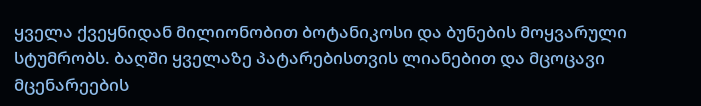ყველა ქვეყნიდან მილიონობით ბოტანიკოსი და ბუნების მოყვარული სტუმრობს. ბაღში ყველაზე პატარებისთვის ლიანებით და მცოცავი მცენარეების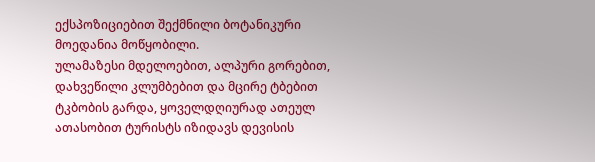ექსპოზიციებით შექმნილი ბოტანიკური მოედანია მოწყობილი.
ულამაზესი მდელოებით, ალპური გორებით, დახვეწილი კლუმბებით და მცირე ტბებით ტკბობის გარდა, ყოველდღიურად ათეულ ათასობით ტურისტს იზიდავს დევისის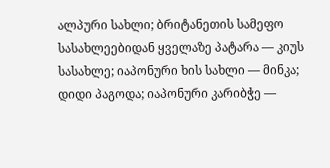ალპური სახლი; ბრიტანეთის სამეფო სასახლეებიდან ყველაზე პატარა — კიუს სასახლე; იაპონური ხის სახლი — მინკა; დიდი პაგოდა; იაპონური კარიბჭე —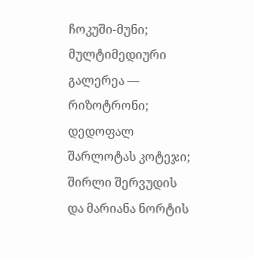ჩოკუში-მუნი; მულტიმედიური გალერეა — რიზოტრონი; დედოფალ შარლოტას კოტეჯი; შირლი შერვუდის და მარიანა ნორტის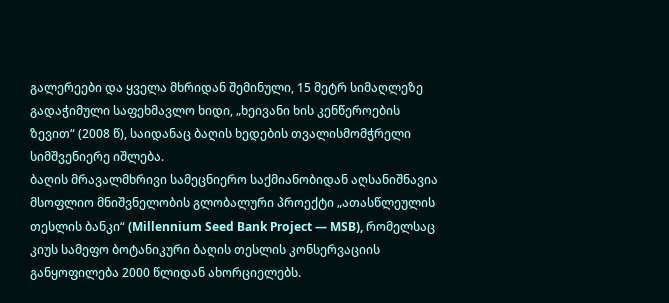გალერეები და ყველა მხრიდან შემინული, 15 მეტრ სიმაღლეზე გადაჭიმული საფეხმავლო ხიდი, „ხეივანი ხის კენწეროების ზევით“ (2008 წ), საიდანაც ბაღის ხედების თვალისმომჭრელი სიმშვენიერე იშლება.
ბაღის მრავალმხრივი სამეცნიერო საქმიანობიდან აღსანიშნავია მსოფლიო მნიშვნელობის გლობალური პროექტი „ათასწლეულის თესლის ბანკი“ (Millennium Seed Bank Project — MSB), რომელსაც კიუს სამეფო ბოტანიკური ბაღის თესლის კონსერვაციის განყოფილება 2000 წლიდან ახორციელებს.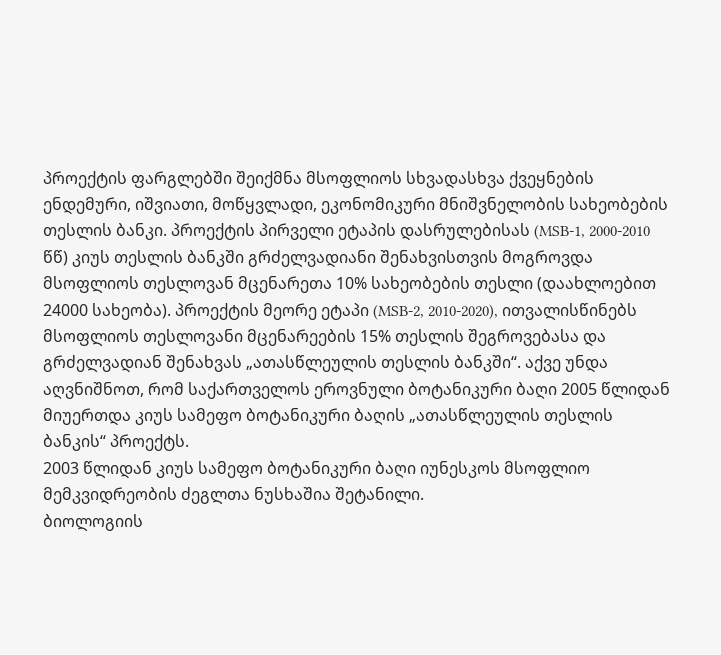პროექტის ფარგლებში შეიქმნა მსოფლიოს სხვადასხვა ქვეყნების ენდემური, იშვიათი, მოწყვლადი, ეკონომიკური მნიშვნელობის სახეობების თესლის ბანკი. პროექტის პირველი ეტაპის დასრულებისას (MSB-1, 2000-2010 წწ) კიუს თესლის ბანკში გრძელვადიანი შენახვისთვის მოგროვდა მსოფლიოს თესლოვან მცენარეთა 10% სახეობების თესლი (დაახლოებით 24000 სახეობა). პროექტის მეორე ეტაპი (MSB-2, 2010-2020), ითვალისწინებს მსოფლიოს თესლოვანი მცენარეების 15% თესლის შეგროვებასა და გრძელვადიან შენახვას „ათასწლეულის თესლის ბანკში“. აქვე უნდა აღვნიშნოთ, რომ საქართველოს ეროვნული ბოტანიკური ბაღი 2005 წლიდან მიუერთდა კიუს სამეფო ბოტანიკური ბაღის „ათასწლეულის თესლის ბანკის“ პროექტს.
2003 წლიდან კიუს სამეფო ბოტანიკური ბაღი იუნესკოს მსოფლიო მემკვიდრეობის ძეგლთა ნუსხაშია შეტანილი.
ბიოლოგიის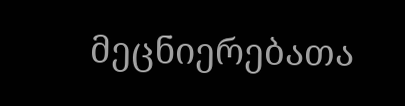მეცნიერებათა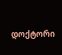დოქტორი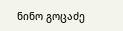ნინო გოცაძე